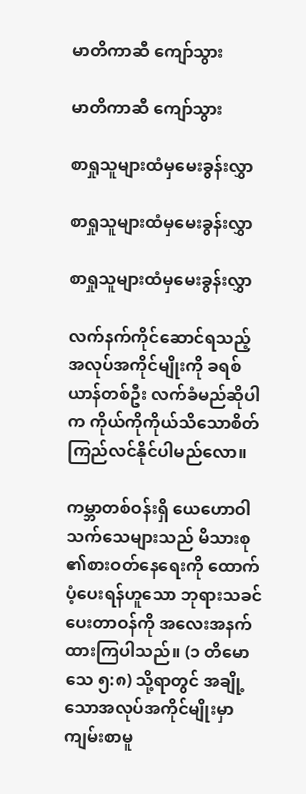မာတိကာဆီ ကျော်သွား

မာတိကာဆီ ကျော်သွား

စာရှုသူများထံမှမေးခွန်းလွှာ

စာရှုသူများထံမှမေးခွန်းလွှာ

စာရှုသူများထံမှမေးခွန်းလွှာ

လက်နက်ကိုင်ဆောင်ရသည့် အလုပ်အကိုင်မျိုးကို ခရစ်ယာန်တစ်ဦး လက်ခံမည်ဆိုပါက ကိုယ်ကိုကိုယ်သိသောစိတ် ကြည်လင်နိုင်ပါမည်လော။

ကမ္ဘာတစ်ဝန်းရှိ ယေဟောဝါသက်သေများသည် မိသားစု၏စားဝတ်နေရေးကို ထောက်ပံ့ပေးရန်ဟူသော ဘုရားသခင်ပေးတာဝန်ကို အလေးအနက်ထားကြပါသည်။ (၁ တိမောသေ ၅:၈) သို့ရာတွင် အချို့သောအလုပ်အကိုင်မျိုးမှာ ကျမ်းစာမူ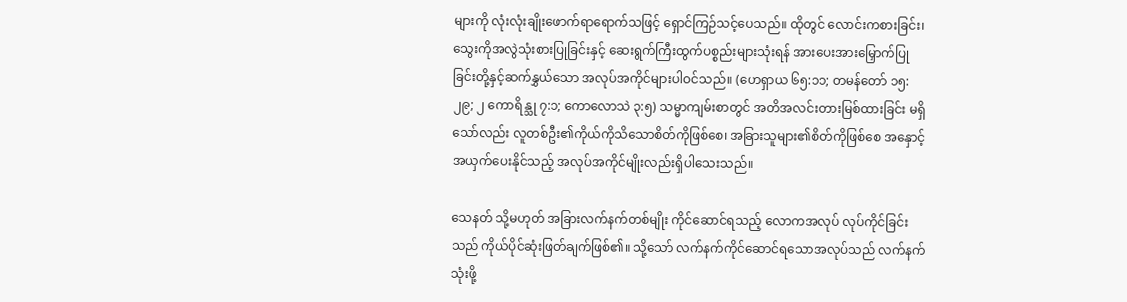များကို လုံးလုံးချိုးဖောက်ရာရောက်သဖြင့် ရှောင်ကြဉ်သင့်ပေသည်။ ထိုတွင် လောင်းကစားခြင်း၊ သွေးကိုအလွဲသုံးစားပြုခြင်းနှင့် ဆေးရွက်ကြီးထွက်ပစ္စည်းများသုံးရန် အားပေးအားမြှောက်ပြုခြင်းတို့နှင့်ဆက်နွှယ်သော အလုပ်အကိုင်များပါဝင်သည်။ (ဟေရှာယ ၆၅:၁၁; တမန်တော် ၁၅:၂၉; ၂ ကောရိန္သု ၇:၁; ကောလောသဲ ၃:၅) သမ္မာကျမ်းစာတွင် အတိအလင်းတားမြစ်ထားခြင်း မရှိသော်လည်း လူတစ်ဦး၏ကိုယ်ကိုသိသောစိတ်ကိုဖြစ်စေ၊ အခြားသူများ၏စိတ်ကိုဖြစ်စေ အနှောင့်အယှက်ပေးနိုင်သည့် အလုပ်အကိုင်မျိုးလည်းရှိပါသေးသည်။

သေနတ် သို့မဟုတ် အခြားလက်နက်တစ်မျိုး ကိုင်ဆောင်ရသည့် လောကအလုပ် လုပ်ကိုင်ခြင်းသည် ကိုယ်ပိုင်ဆုံးဖြတ်ချက်ဖြစ်၏။ သို့သော် လက်နက်ကိုင်ဆောင်ရသောအလုပ်သည် လက်နက်သုံးဖို့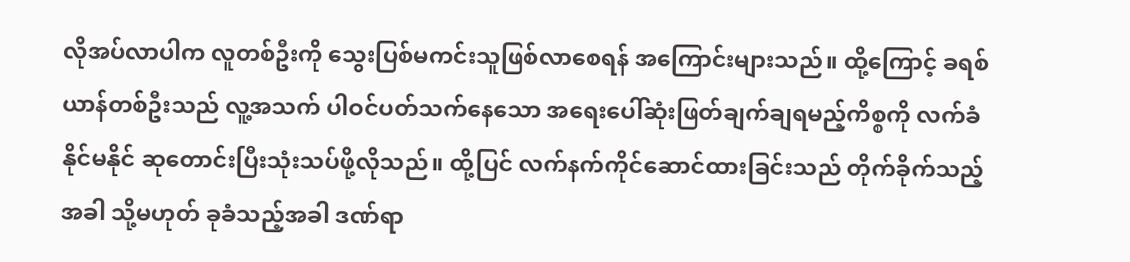လိုအပ်လာပါက လူတစ်ဦးကို သွေးပြစ်မကင်းသူဖြစ်လာစေရန် အကြောင်းများသည်။ ထို့ကြောင့် ခရစ်ယာန်တစ်ဦးသည် လူ့အသက် ပါဝင်ပတ်သက်နေသော အရေးပေါ်ဆုံးဖြတ်ချက်ချရမည့်ကိစ္စကို လက်ခံနိုင်မနိုင် ဆုတောင်းပြီးသုံးသပ်ဖို့လိုသည်။ ထို့ပြင် လက်နက်ကိုင်ဆောင်ထားခြင်းသည် တိုက်ခိုက်သည့်အခါ သို့မဟုတ် ခုခံသည့်အခါ ဒဏ်ရာ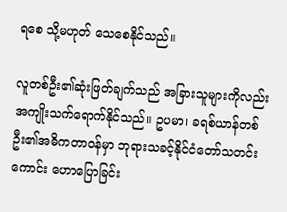ရစေ သို့မဟုတ် သေစေနိုင်သည်။

လူတစ်ဦး၏ဆုံးဖြတ်ချက်သည် အခြားသူများကိုလည်း အကျိုးသက်ရောက်နိုင်သည်။ ဥပမာ၊ ခရစ်ယာန်တစ်ဦး၏အဓိကတာဝန်မှာ ဘုရားသခင့်နိုင်ငံတော်သတင်းကောင်း ဟောပြောခြင်း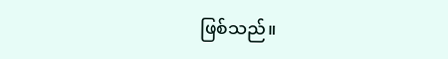ဖြစ်သည်။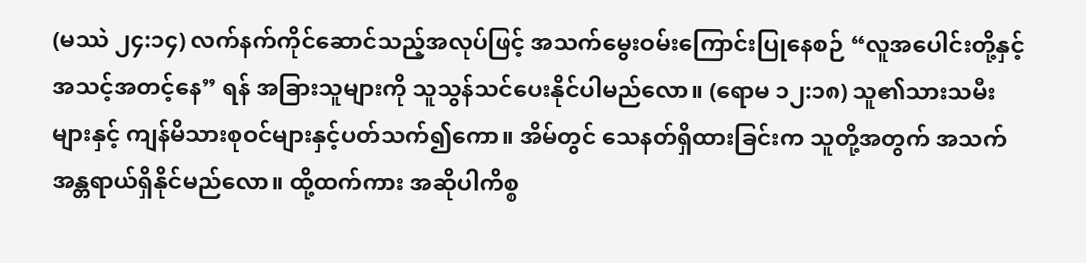(မဿဲ ၂၄:၁၄) လက်နက်ကိုင်ဆောင်သည့်အလုပ်ဖြင့် အသက်မွေးဝမ်းကြောင်းပြုနေစဉ် “လူအပေါင်းတို့နှင့် အသင့်အတင့်နေ” ရန် အခြားသူများကို သူသွန်သင်ပေးနိုင်ပါမည်လော။ (ရောမ ၁၂:၁၈) သူ၏သားသမီးများနှင့် ကျန်မိသားစုဝင်များနှင့်ပတ်သက်၍ကော။ အိမ်တွင် သေနတ်ရှိထားခြင်းက သူတို့အတွက် အသက်အန္တရာယ်ရှိနိုင်မည်လော။ ထို့ထက်ကား အဆိုပါကိစ္စ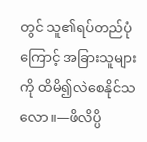တွင် သူ၏ရပ်တည်ပုံကြောင့် အခြားသူများကို ထိမိ၍လဲစေနိုင်သလော။—ဖိလိပ္ပိ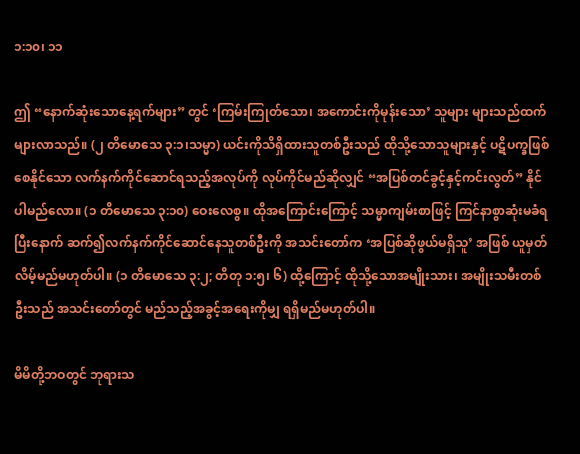၁:၁၀၊ ၁၁

ဤ “နောက်ဆုံးသောနေ့ရက်များ” တွင် ‘ကြမ်းကြုတ်သော၊ အကောင်းကိုမုန်းသော’ သူများ များသည်ထက်များလာသည်။ (၂ တိမောသေ ၃:၁၊သမ္မာ) ယင်းကိုသိရှိထားသူတစ်ဦးသည် ထိုသို့သောသူများနှင့် ပဋိပက္ခဖြစ်စေနိုင်သော လက်နက်ကိုင်ဆောင်ရသည့်အလုပ်ကို လုပ်ကိုင်မည်ဆိုလျှင် “အပြစ်တင်ခွင့်နှင့်ကင်းလွတ်” နိုင်ပါမည်လော။ (၁ တိမောသေ ၃:၁၀) ဝေးလေစွ။ ထိုအကြောင်းကြောင့် သမ္မာကျမ်းစာဖြင့် ကြင်နာစွာဆုံးမခံရပြီးနောက် ဆက်၍လက်နက်ကိုင်ဆောင်နေသူတစ်ဦးကို အသင်းတော်က ‘အပြစ်ဆိုဖွယ်မရှိသူ’ အဖြစ် ယူမှတ်လိမ့်မည်မဟုတ်ပါ။ (၁ တိမောသေ ၃:၂; တိတု ၁:၅၊ ၆) ထို့ကြောင့် ထိုသို့သောအမျိုးသား၊ အမျိုးသမီးတစ်ဦးသည် အသင်းတော်တွင် မည်သည့်အခွင့်အရေးကိုမျှ ရရှိမည်မဟုတ်ပါ။

မိမိတို့ဘဝတွင် ဘုရားသ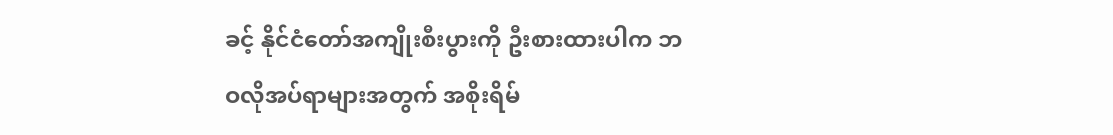ခင့် နိုင်ငံတော်အကျိုးစီးပွားကို ဦးစားထားပါက ဘဝလိုအပ်ရာများအတွက် အစိုးရိမ်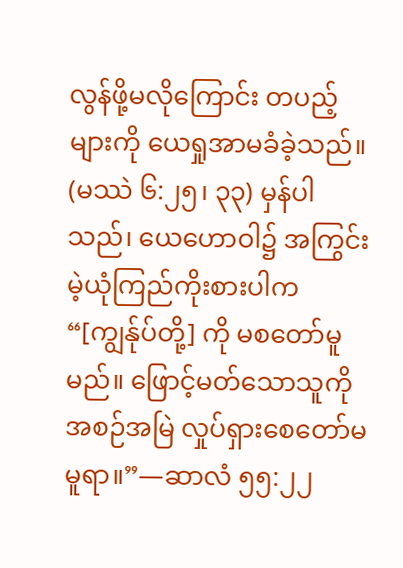လွန်ဖို့မလိုကြောင်း တပည့်များကို ယေရှုအာမခံခဲ့သည်။ (မဿဲ ၆:၂၅၊ ၃၃) မှန်ပါသည်၊ ယေဟောဝါ၌ အကြွင်းမဲ့ယုံကြည်ကိုးစားပါက “[ကျွန်ုပ်တို့] ကို မစတော်မူမည်။ ဖြောင့်မတ်သောသူကို အစဉ်အမြဲ လှုပ်ရှားစေတော်မမူရာ။”—ဆာလံ ၅၅:၂၂